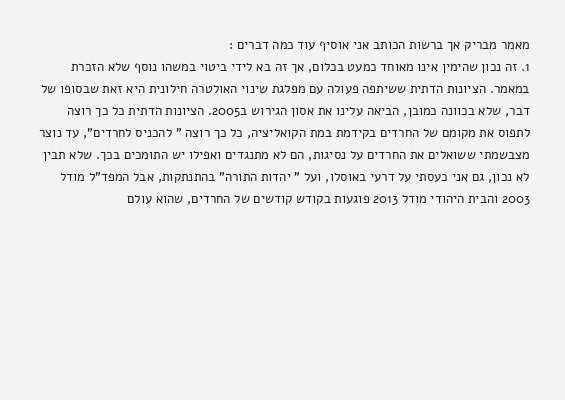מאמר מבריק אך ברשות הכותב אני אוסיף עוד כמה דברים :
1. זה נכון שהימין אינו מאוחד כמעט בכלום, אך זה בא לידי ביטוי במשהו נוסף שלא הזכרת במאמר. הציונות הדתית ששיתפה פעולה עם מפלגת שינוי האולטרה חילונית היא זאת שבסופו של דבר, שלא בכוונה כמובן, הביאה עלינו את אסון הגירוש ב2005. הציונות הדתית כל כך רוצה לתפוס את מקומם של החרדים בקידמת במת הקואליציה, כל כך רוצה " להכניס לחרדים", עד נוצר מצבשמתי ששואלים את החרדים על נסיגות, הם לא מתנגדים ואפילו יש התומכים בכך. שלא תבין לא נכון, גם אני כעסתי על דרעי באוסלו, ועל " יהדות התורה" בהתנתקות, אבל המפד"ל מודל 2003 והבית היהודי מודל 2013 פוגעות בקודש קודשים של החרדים, שהוא עולם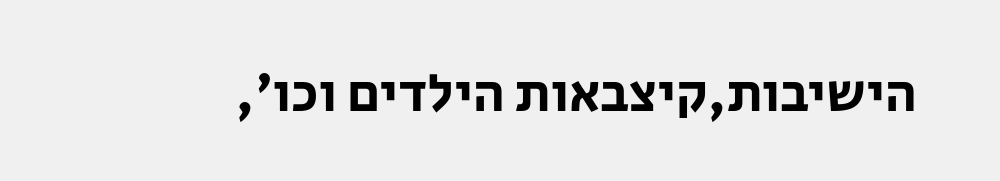הישיבות,קיצבאות הילדים וכו',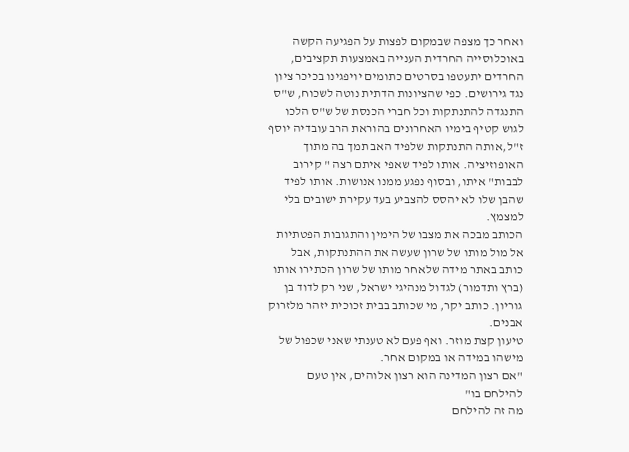ואחר כך מצפה שבמקום לפצות על הפגיעה הקשה באוכלוסייה החרדית הענייה באמצעות תקציבים, החרדים יתעטפו בסרטים כתומים יויפגינו בכיכר ציון נגד גירושים. כפי שהציונות הדתית נוטה לשכוח, ש"ס התנגדה להתנתקות וכל חברי הכנסת של ש"ס הלכו לגוש קטיף בימיו האחרונים בהוראת הרב עובדיה יוסף ז"ל,אותה התנתקות שלפיד האב תמך בה מתוך האופוזיציה. אותו לפיד שאפי איתם רצה " קירוב לבבות" איתו, ובסוף נפגע ממנו אנושות. אותו לפיד שהבן שלו לא יהסס להצביע בעד עקירת ישובים בלי למצמץ.
הכותב מבכה את מצבו של הימין והתגובות הפטתיות אל מול מותו של שרון שעשה את ההתנתקות, אבל כותב באתר מידה שלאחר מותו של שרון הכתירו אותו (ברץ ותדמור) לגדול מנהיגי ישראל, שני רק לדוד בן גוריון. כותב יקר, מי שכותב בבית זכוכית יזהר מלזרוק אבנים.
טיעון קצת מוזר. ואף פעם לא טענתי שאני שכפול של מישהו במידה או במקום אחר.
"אם רצון המדינה הוא רצון אלוהים, אין טעם להילחם בו"
מה זה להילחם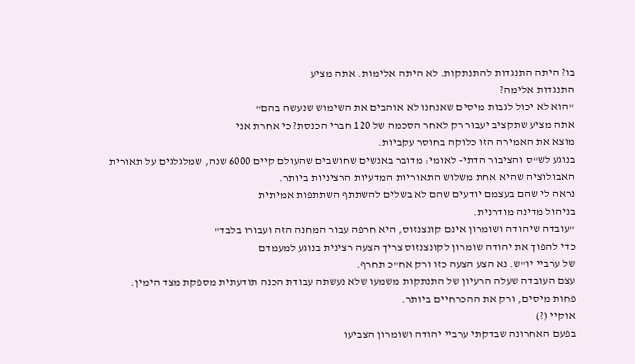בו? היתה התנגדות להתנתקות. לא היתה אלימות. אתה מציע
התנגדות אלימה?
"הוא לא יכול לגבות מיסים שאנחנו לא אוהבים את השימוש שנעשה בהם"
אתה מציע שתקציב יעבור רק לאחר הסכמה של 120 חברי הכנסת? כי אחרת אני
מוצא את האמירה הזו כלוקה בחוסר עקביות.
בנוגע לש"ס והציבור הדתי- לאומי: מדובר באנשים שחושבים שהעולם קיים 6000 שנה, שמלגלגים על תאורית האבולוציה שהיא אחת משלוש התאוריות המדעיות הרציניות ביותר.
נראה לי שהם בעצמם יודעים שהם לא בשלים להשתתף השתתפות אמיתית
בניהול מדינה מודרנית.
"עובדה שיהודה ושומרון אינם קונצנזוס, היא חרפה עבור המחנה הזה ועבורו בלבד"
כדי להפוך את יהודה שומרון לקונצנזוס צריך הצעה רצינית בנוגע למעמדם
של ערביי יו"ש. נא הצע הצעה כזו ורק אח"כ תחרף.
עצם העובדה שעלה הרעיון של התנתקות משמעו שלא נעשתה עבודת הכנה תודעתית מספקת מצד הימין.
פחות מיסים, ורק את ההכרחיים ביותר.
אוקיי (?)
בפעם האחרונה שבדקתי ערביי יהודה ושומרון הצביעו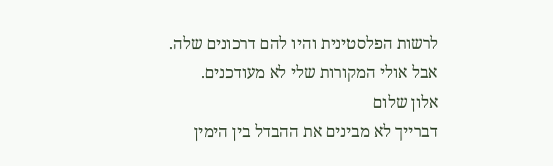לרשות הפלסטינית והיו להם דרכונים שלה. אבל אולי המקורות שלי לא מעודכנים.
אלון שלום
דברייך לא מבינים את ההבדל בין הימין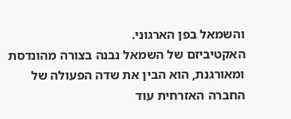והשמאל בפן הארגוני.
האקטיביזם של השמאל נבנה בצורה מהונדסת ומאורגנת, הוא הבין את שדה הפעולה של החברה האזרחית עוד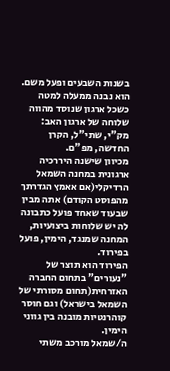בשנות השבעים ופעל משם.
הוא נבנה ממעלה למטה כשכל ארגון שנוסד מהווה שלוחה של ארגון האב: מק"י, שתי"ל, הקרן החדשה, מפ"ם.
מכיוון שישנה היררכיה ארגונית במחנה השמאל הרדיקלי(אם אאמץ הגדרתך מהפוסט הקודם) אתה מבין שבעוד שאחד פועל כתבונה לה יש שלוחות ביצועיות, המחנה שמנגד, הימין, פועל בפירוד.
הפירוד הוא תוצר של "נעורים" בתחום החברה האזרחית(תחום מסורתי של השמאל בישראל) וגם חוסר קוהרנטיות מובנה בין גווני הימין.
ה/שמאל מורכב משתי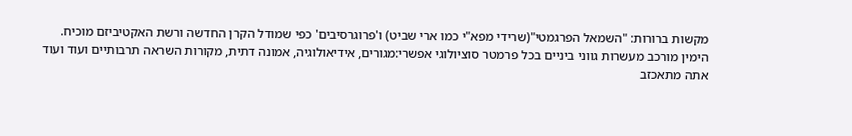מקשות ברורות: "השמאל הפרגמטי"(שרידי מפא"י כמו ארי שביט) ו'פרוגרסיבים' כפי שמודל הקרן החדשה ורשת האקטיביזם מוכיח.
הימין מורכב מעשרות גווני ביניים בכל פרמטר סוציולוגי אפשרי:מגורים, אידיאולוגיה, אמונה דתית, מקורות השראה תרבותיים ועוד ועוד
אתה מתאכזב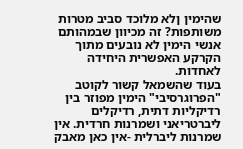שהימין ןלא מלוכד סביב מטרות משותפות? זה מכיוון שבמהותם אנשי הימין לא נובעים מתוך הקרקע האפשרית היחידה לאחדות.
בעוד שהשמאל קשור לקוטב "הפרוגרסיבי" הימין מפוזר בין רדיקליות דתית, רדיקלים ליברטריאני ושמרנות חרדית. אין שמרנות ליברלית -אין כאן מאבק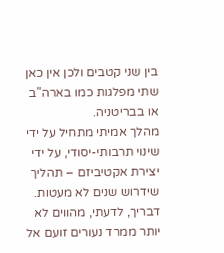בין שני קטבים ולכן אין כאן שתי מפלגות כמו בארה"ב או בבריטניה.
מהלך אמיתי מתחיל על ידי שינוי תרבותי-יסודי, על ידי יצירת אקטיביזם – תהליך שידרוש שנים לא מעטות.
דבריך, לדעתי, מהווים לא יותר ממרד נעורים זועם אל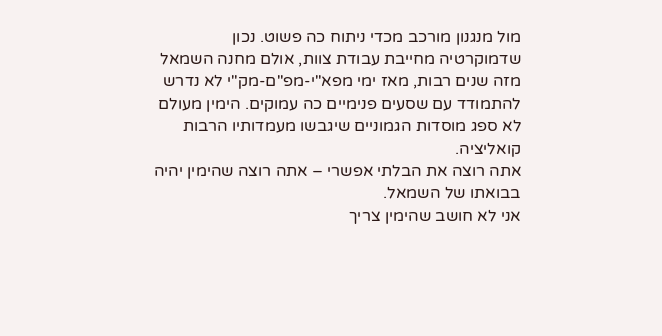מול מנגנון מורכב מכדי ניתוח כה פשוט. נכון שדמוקרטיה מחייבת עבודת צוות, אולם מחנה השמאל מזה שנים רבות, מאז ימי מפא"י-מפ"ם-מק"י לא נדרש להתמודד עם שסעים פנימיים כה עמוקים. הימין מעולם לא ספג מוסדות הגמוניים שיגבשו מעמדותיו הרבות קואליציה.
אתה רוצה את הבלתי אפשרי – אתה רוצה שהימין יהיה בבואתו של השמאל.
אני לא חושב שהימין צריך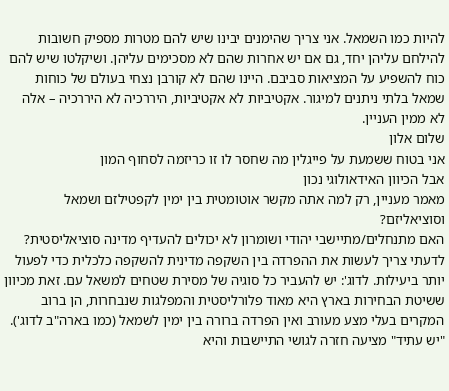להיות כמו השמאל. אני צריך שהימנים יבינו שיש להם מטרות מספיק חשובות להילחם עליהן יחד, גם אם יש אחרות שהם לא מסכימים עליהן. ושיקלטו שיש להם כוח להשפיע על המציאות סביבם. היינו שהם לא קורבן נצחי בעולם של כוחות שמאל בלתי ניתנים למיגור. אקטיביות לא אקטיביות, היררכיה לא היררכיה – אלה לא ממין העניין.
שלום אלון
אני בטוח ששמעת על פייגלין מה שחסר לו זו כריזמה לסחוף המון
אבל הכיוון האידאולוגי נכון
מאמר מעניין, רק למה אתה מקשר אוטומטית בין ימין לקפטילזם ושמאל וסוציאליזם?
האם מתנחלים/מתיישבי יהודי ושומרון לא יכולים להעדיף מדינה סוציאליסטית?
לדעתי צריך לעשות את ההפרדה בין השקפה מדינית להשקפה כלכלית כדי לפעול יותר ביעילות. לדוג': יש להעביר כל סוגיה של מסירת שטחים למשאל עם. זאת מכיוון ששיטת הבחירות בארץ היא מאוד פלורליסטית והמפלגות שנבחרות, הן ברוב המקרים בעלי מצע מעורב ואין הפרדה ברורה בין ימין לשמאל (כמו בארה"ב לדוג').
"יש עתיד" מציעה חזרה לגושי התיישבות והיא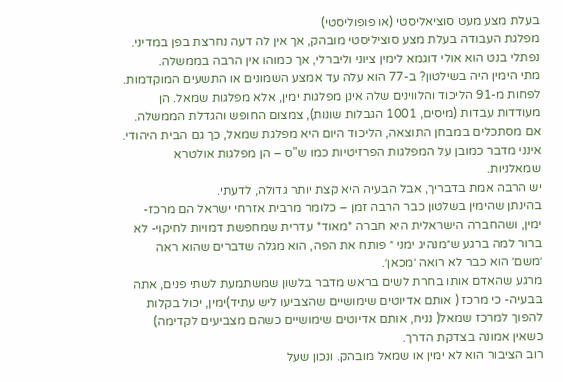בעלת מצע מעט סוציאליסטי (או פופוליסטי)
מפלגת העבודה בעלת מצע סוציליסטי מובהק, אך אין לה דעה נחרצת בפן במדיני.
נפתלי בנט הוא אולי דוגמא לימין ציוני וליברלי, אך כמוהו אין הרבה בממשלה.
מתי הימין היה בשילטון? ב-77 הוא עלה עד אמצע השמונים או התשעים המוקדמות. לפחות מ-91 הליכוד והלווינים שלה אינן מפלגות ימין, אלא מפלגות שמאל. הן מעודדות עבדות (מיסים, 1001 הגבלות שונות), צמצום החופש והגדלת הממשלה.
אם מסתכלים במבחן התוצאה, הליכוד היום היא מפלגת שמאל, כך גם הבית היהודי.
אינני מדבר כמובן על המפלגות הפרזיטיות כמו ש"ס – הן מפלגות אולטרא שמאלניות.
יש הרבה אמת בדבריך, אבל הבעיה היא קצת יותר גדולה, לדעתי.
בהינתן שהימין בשלטון כבר הרבה זמן – כלומר מרבית אזרחי ישראל הם מרכז-ימין, ושהחברה הישראלית היא חברה *מאוד* עדרית שמחפשת דמויות לחיקוי- לא ברור למה ברגע ש״מנהיג ימני ״ פותח את הפה, הוא מגלה שדברים שהוא ראה ׳משם׳ הוא כבר לא רואה ׳מכאן׳.
מרגע שהאדם אותו בחרת לשים בראש מדבר בלשון שמשתמעת לשתי פנים, אתה בבעיה- כי מרכז ( אותם אדיוטים שימושיים שהצביעו ליש עתיד)ימין, יכול בקלות להפוך למרכז שמאל( נניח, אותם אדיוטים שימושיים כשהם מצביעים לקדימה) כשאין אמונה בצדקת הדרך.
רוב הציבור הוא לא ימין או שמאל מובהק. ונכון שעל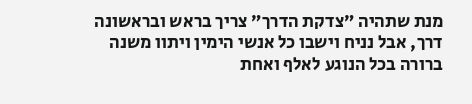מנת שתהיה ״צדקת הדרך״ צריך בראש ובראשונה דרך, אבל נניח וישבו כל אנשי הימין ויתוו משנה ברורה בכל הנוגע לאלף ואחת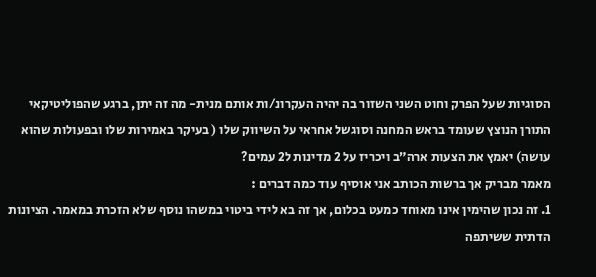הסוגיות שעל הפרק וחוט השני השזור בה יהיה העקרונ/ות אותם מנית- מה זה יתן, ברגע שהפוליטיקאי התורן הנוצץ שעומד בראש המחנה וסוגשל אחראי על השיווק שלו ( בעיקר באמירות שלו ובפעולות שהוא עושה) יאמץ את הצעות ארה״ב ויכריז על 2 מדינות ל2 עמים?
מאמר מבריק אך ברשות הכותב אני אוסיף עוד כמה דברים :
1. זה נכון שהימין אינו מאוחד כמעט בכלום, אך זה בא לידי ביטוי במשהו נוסף שלא הזכרת במאמר. הציונות הדתית ששיתפה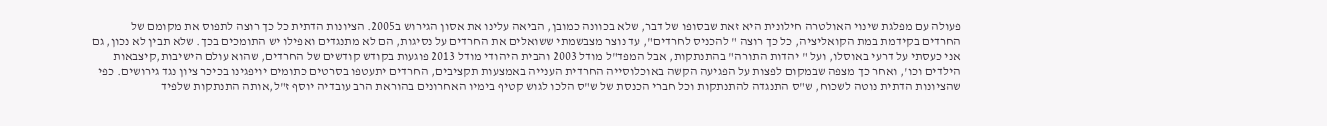פעולה עם מפלגת שינוי האולטרה חילונית היא זאת שבסופו של דבר, שלא בכוונה כמובן, הביאה עלינו את אסון הגירוש ב2005. הציונות הדתית כל כך רוצה לתפוס את מקומם של החרדים בקידמת במת הקואליציה, כל כך רוצה " להכניס לחרדים", עד נוצר מצבשמתי ששואלים את החרדים על נסיגות, הם לא מתנגדים ואפילו יש התומכים בכך. שלא תבין לא נכון, גם אני כעסתי על דרעי באוסלו, ועל " יהדות התורה" בהתנתקות, אבל המפד"ל מודל 2003 והבית היהודי מודל 2013 פוגעות בקודש קודשים של החרדים, שהוא עולם הישיבות,קיצבאות הילדים וכו', ואחר כך מצפה שבמקום לפצות על הפגיעה הקשה באוכלוסייה החרדית הענייה באמצעות תקציבים, החרדים יתעטפו בסרטים כתומים יויפגינו בכיכר ציון נגד גירושים. כפי שהציונות הדתית נוטה לשכוח, ש"ס התנגדה להתנתקות וכל חברי הכנסת של ש"ס הלכו לגוש קטיף בימיו האחרונים בהוראת הרב עובדיה יוסף ז"ל,אותה התנתקות שלפיד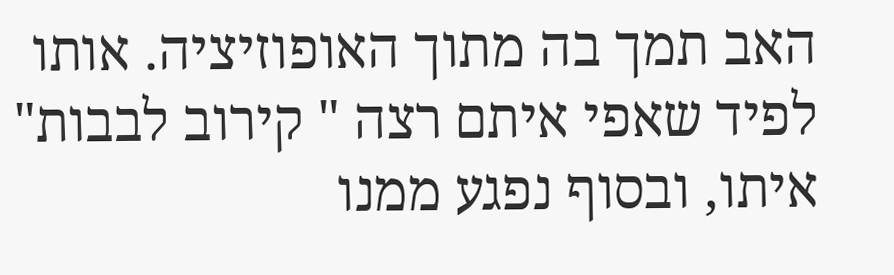האב תמך בה מתוך האופוזיציה. אותו לפיד שאפי איתם רצה " קירוב לבבות" איתו, ובסוף נפגע ממנו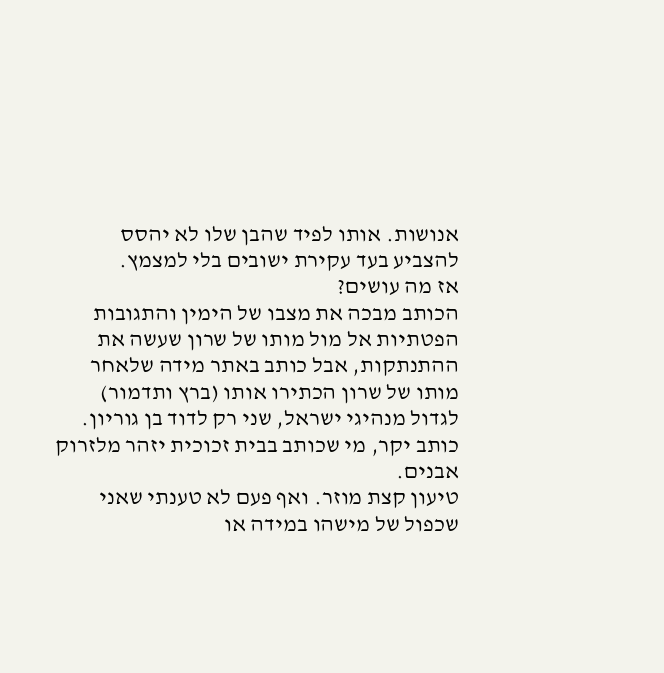אנושות. אותו לפיד שהבן שלו לא יהסס להצביע בעד עקירת ישובים בלי למצמץ.
אז מה עושים?
הכותב מבכה את מצבו של הימין והתגובות הפטתיות אל מול מותו של שרון שעשה את ההתנתקות, אבל כותב באתר מידה שלאחר מותו של שרון הכתירו אותו (ברץ ותדמור) לגדול מנהיגי ישראל, שני רק לדוד בן גוריון. כותב יקר, מי שכותב בבית זכוכית יזהר מלזרוק אבנים.
טיעון קצת מוזר. ואף פעם לא טענתי שאני שכפול של מישהו במידה או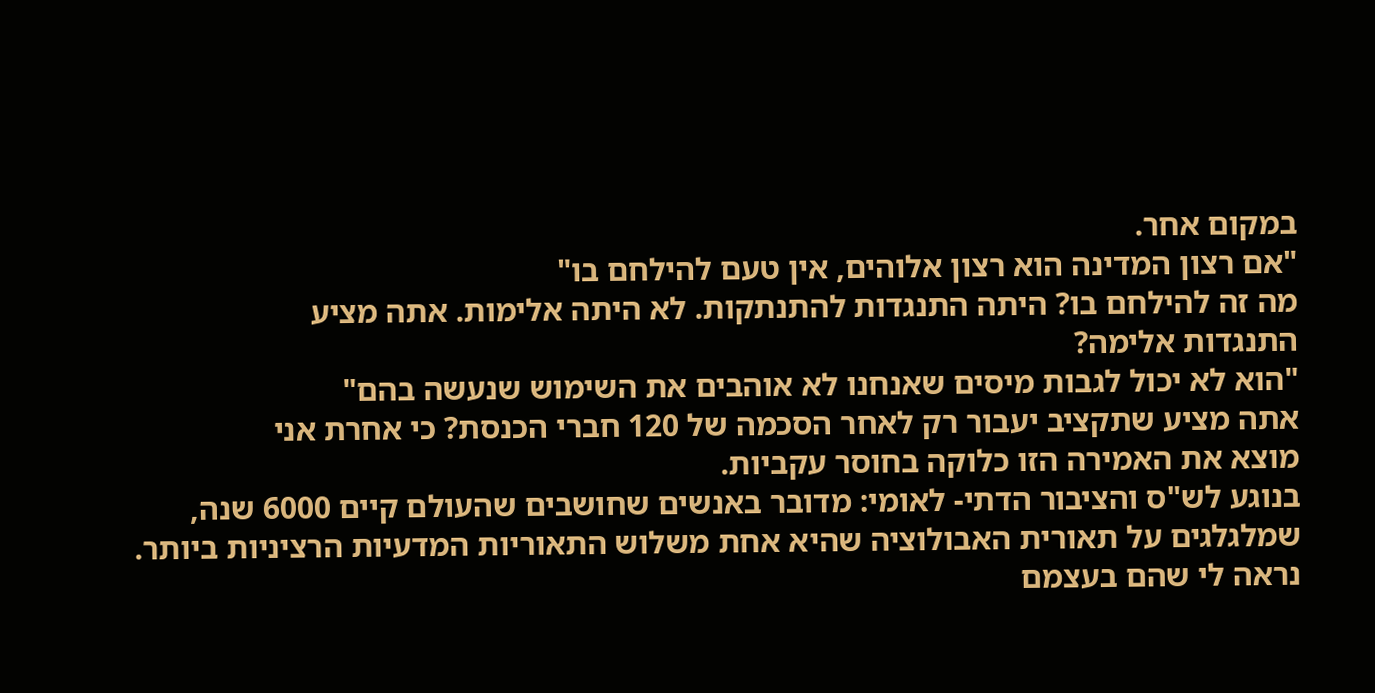במקום אחר.
"אם רצון המדינה הוא רצון אלוהים, אין טעם להילחם בו"
מה זה להילחם בו? היתה התנגדות להתנתקות. לא היתה אלימות. אתה מציע
התנגדות אלימה?
"הוא לא יכול לגבות מיסים שאנחנו לא אוהבים את השימוש שנעשה בהם"
אתה מציע שתקציב יעבור רק לאחר הסכמה של 120 חברי הכנסת? כי אחרת אני
מוצא את האמירה הזו כלוקה בחוסר עקביות.
בנוגע לש"ס והציבור הדתי- לאומי: מדובר באנשים שחושבים שהעולם קיים 6000 שנה, שמלגלגים על תאורית האבולוציה שהיא אחת משלוש התאוריות המדעיות הרציניות ביותר.
נראה לי שהם בעצמם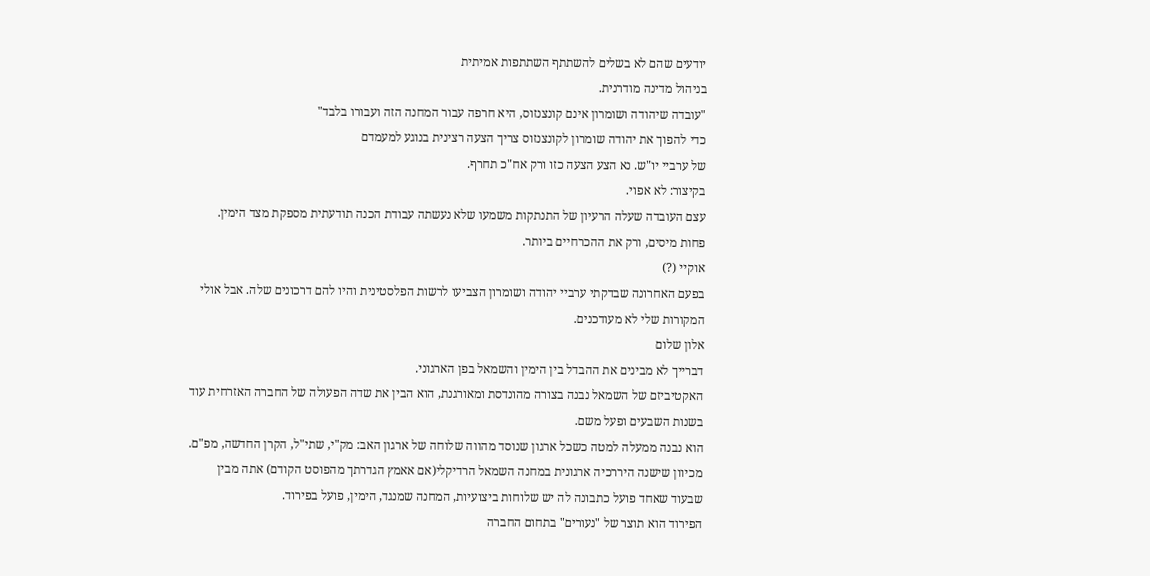יודעים שהם לא בשלים להשתתף השתתפות אמיתית
בניהול מדינה מודרנית.
"עובדה שיהודה ושומרון אינם קונצנזוס, היא חרפה עבור המחנה הזה ועבורו בלבד"
כדי להפוך את יהודה שומרון לקונצנזוס צריך הצעה רצינית בנוגע למעמדם
של ערביי יו"ש. נא הצע הצעה כזו ורק אח"כ תחרף.
בקיצור: לא אפוי.
עצם העובדה שעלה הרעיון של התנתקות משמעו שלא נעשתה עבודת הכנה תודעתית מספקת מצד הימין.
פחות מיסים, ורק את ההכרחיים ביותר.
אוקיי (?)
בפעם האחרונה שבדקתי ערביי יהודה ושומרון הצביעו לרשות הפלסטינית והיו להם דרכונים שלה. אבל אולי המקורות שלי לא מעודכנים.
אלון שלום
דברייך לא מבינים את ההבדל בין הימין והשמאל בפן הארגוני.
האקטיביזם של השמאל נבנה בצורה מהונדסת ומאורגנת, הוא הבין את שדה הפעולה של החברה האזרחית עוד בשנות השבעים ופעל משם.
הוא נבנה ממעלה למטה כשכל ארגון שנוסד מהווה שלוחה של ארגון האב: מק"י, שתי"ל, הקרן החדשה, מפ"ם.
מכיוון שישנה היררכיה ארגונית במחנה השמאל הרדיקלי(אם אאמץ הגדרתך מהפוסט הקודם) אתה מבין שבעוד שאחד פועל כתבונה לה יש שלוחות ביצועיות, המחנה שמנגד, הימין, פועל בפירוד.
הפירוד הוא תוצר של "נעורים" בתחום החברה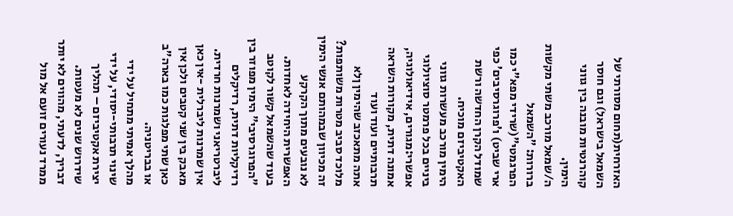האזרחית(תחום מסורתי של השמאל בישראל) וגם חוסר קוהרנטיות מובנה בין גווני הימין.
ה/שמאל מורכב משתי מקשות ברורות: "השמאל הפרגמטי"(שרידי מפא"י כמו ארי שביט) ו'פרוגרסיבים' כפי שמודל הקרן החדשה ורשת האקטיביזם מוכיח.
הימין מורכב מעשרות גווני ביניים בכל פרמטר סוציולוגי אפשרי:מגורים, אידיאולוגיה, אמונה דתית, מקורות השראה תרבותיים ועוד ועוד
אתה מתאכזב שהימין ןלא מלוכד סביב מטרות משותפות? זה מכיוון שבמהותם אנשי הימין לא נובעים מתוך הקרקע האפשרית היחידה לאחדות.
בעוד שהשמאל קשור לקוטב "הפרוגרסיבי" הימין מפוזר בין רדיקליות דתית, רדיקלים ליברטריאני ושמרנות חרדית. אין שמרנות ליברלית -אין כאן מאבק בין שני קטבים ולכן אין כאן שתי מפלגות כמו בארה"ב או בבריטניה.
מהלך אמיתי מתחיל על ידי שינוי תרבותי-יסודי, על ידי יצירת אקטיביזם – תהליך שידרוש שנים לא מעטות.
דבריך, לדעתי, מהווים לא יותר ממרד נעורים זועם אל מול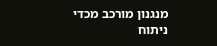מנגנון מורכב מכדי ניתוח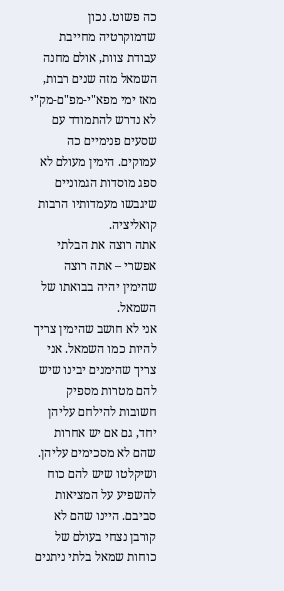כה פשוט. נכון שדמוקרטיה מחייבת עבודת צוות, אולם מחנה השמאל מזה שנים רבות, מאז ימי מפא"י-מפ"ם-מק"י לא נדרש להתמודד עם שסעים פנימיים כה עמוקים. הימין מעולם לא ספג מוסדות הגמוניים שיגבשו מעמדותיו הרבות קואליציה.
אתה רוצה את הבלתי אפשרי – אתה רוצה שהימין יהיה בבואתו של השמאל.
אני לא חושב שהימין צריך להיות כמו השמאל. אני צריך שהימנים יבינו שיש להם מטרות מספיק חשובות להילחם עליהן יחד, גם אם יש אחרות שהם לא מסכימים עליהן. ושיקלטו שיש להם כוח להשפיע על המציאות סביבם. היינו שהם לא קורבן נצחי בעולם של כוחות שמאל בלתי ניתנים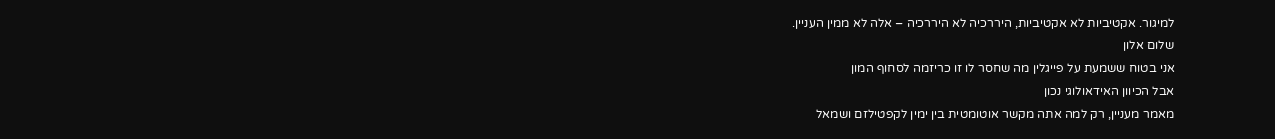למיגור. אקטיביות לא אקטיביות, היררכיה לא היררכיה – אלה לא ממין העניין.
שלום אלון
אני בטוח ששמעת על פייגלין מה שחסר לו זו כריזמה לסחוף המון
אבל הכיוון האידאולוגי נכון
מאמר מעניין, רק למה אתה מקשר אוטומטית בין ימין לקפטילזם ושמאל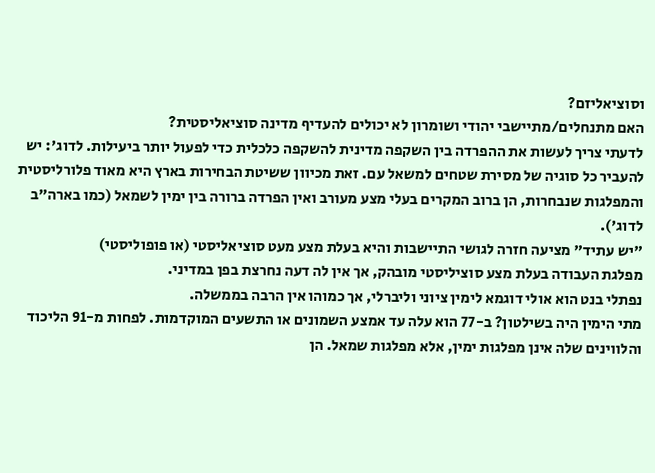וסוציאליזם?
האם מתנחלים/מתיישבי יהודי ושומרון לא יכולים להעדיף מדינה סוציאליסטית?
לדעתי צריך לעשות את ההפרדה בין השקפה מדינית להשקפה כלכלית כדי לפעול יותר ביעילות. לדוג': יש להעביר כל סוגיה של מסירת שטחים למשאל עם. זאת מכיוון ששיטת הבחירות בארץ היא מאוד פלורליסטית והמפלגות שנבחרות, הן ברוב המקרים בעלי מצע מעורב ואין הפרדה ברורה בין ימין לשמאל (כמו בארה"ב לדוג').
"יש עתיד" מציעה חזרה לגושי התיישבות והיא בעלת מצע מעט סוציאליסטי (או פופוליסטי)
מפלגת העבודה בעלת מצע סוציליסטי מובהק, אך אין לה דעה נחרצת בפן במדיני.
נפתלי בנט הוא אולי דוגמא לימין ציוני וליברלי, אך כמוהו אין הרבה בממשלה.
מתי הימין היה בשילטון? ב-77 הוא עלה עד אמצע השמונים או התשעים המוקדמות. לפחות מ-91 הליכוד והלווינים שלה אינן מפלגות ימין, אלא מפלגות שמאל. הן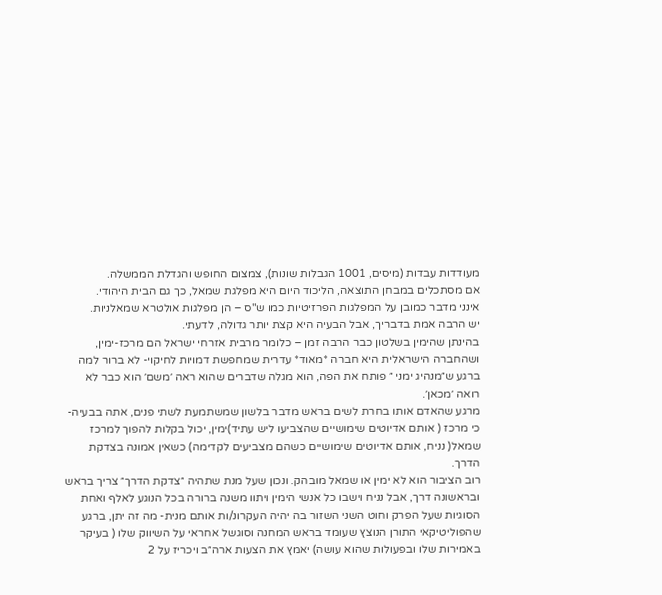מעודדות עבדות (מיסים, 1001 הגבלות שונות), צמצום החופש והגדלת הממשלה.
אם מסתכלים במבחן התוצאה, הליכוד היום היא מפלגת שמאל, כך גם הבית היהודי.
אינני מדבר כמובן על המפלגות הפרזיטיות כמו ש"ס – הן מפלגות אולטרא שמאלניות.
יש הרבה אמת בדבריך, אבל הבעיה היא קצת יותר גדולה, לדעתי.
בהינתן שהימין בשלטון כבר הרבה זמן – כלומר מרבית אזרחי ישראל הם מרכז-ימין, ושהחברה הישראלית היא חברה *מאוד* עדרית שמחפשת דמויות לחיקוי- לא ברור למה ברגע ש״מנהיג ימני ״ פותח את הפה, הוא מגלה שדברים שהוא ראה ׳משם׳ הוא כבר לא רואה ׳מכאן׳.
מרגע שהאדם אותו בחרת לשים בראש מדבר בלשון שמשתמעת לשתי פנים, אתה בבעיה- כי מרכז ( אותם אדיוטים שימושיים שהצביעו ליש עתיד)ימין, יכול בקלות להפוך למרכז שמאל( נניח, אותם אדיוטים שימושיים כשהם מצביעים לקדימה) כשאין אמונה בצדקת הדרך.
רוב הציבור הוא לא ימין או שמאל מובהק. ונכון שעל מנת שתהיה ״צדקת הדרך״ צריך בראש ובראשונה דרך, אבל נניח וישבו כל אנשי הימין ויתוו משנה ברורה בכל הנוגע לאלף ואחת הסוגיות שעל הפרק וחוט השני השזור בה יהיה העקרונ/ות אותם מנית- מה זה יתן, ברגע שהפוליטיקאי התורן הנוצץ שעומד בראש המחנה וסוגשל אחראי על השיווק שלו ( בעיקר באמירות שלו ובפעולות שהוא עושה) יאמץ את הצעות ארה״ב ויכריז על 2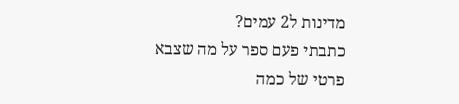מדינות ל2 עמים?
כתבתי פעם ספר על מה שצבא פרטי של כמה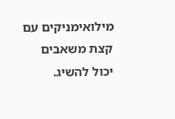מילואימניקים עם קצת משאבים יכול להשיג.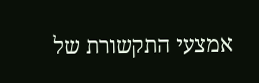אמצעי התקשורת של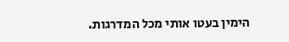הימין בעטו אותי מכל המדרגות.